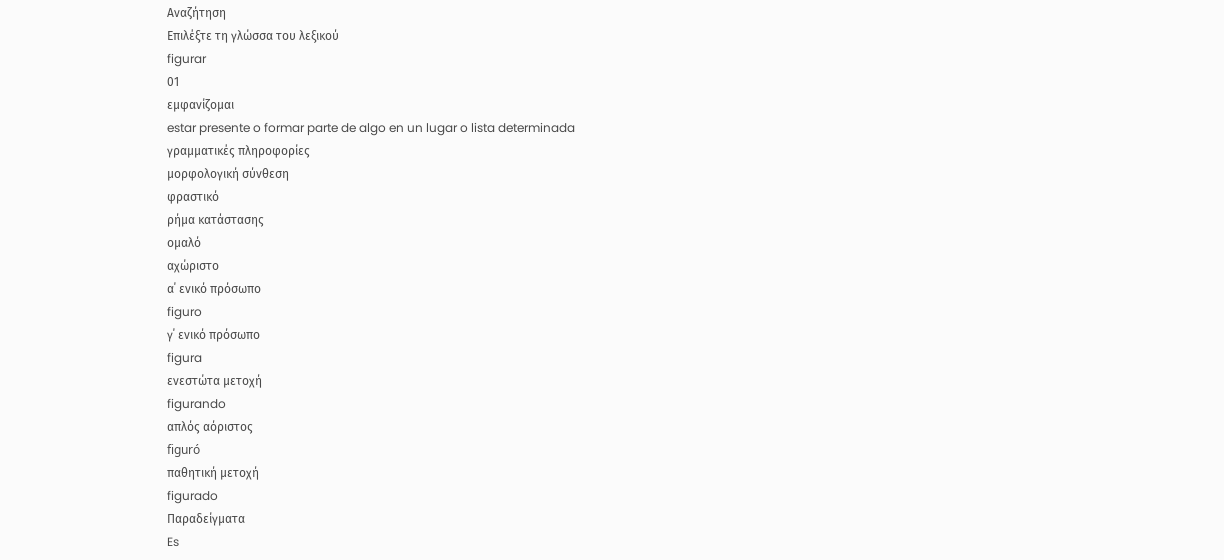Αναζήτηση
Επιλέξτε τη γλώσσα του λεξικού
figurar
01
εμφανίζομαι
estar presente o formar parte de algo en un lugar o lista determinada
γραμματικές πληροφορίες
μορφολογική σύνθεση
φραστικό
ρήμα κατάστασης
ομαλό
αχώριστο
α΄ ενικό πρόσωπο
figuro
γ΄ ενικό πρόσωπο
figura
ενεστώτα μετοχή
figurando
απλός αόριστος
figuró
παθητική μετοχή
figurado
Παραδείγματα
Es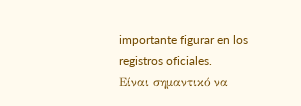importante figurar en los registros oficiales.
Είναι σημαντικό να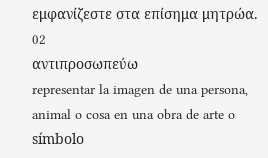εμφανίζεστε στα επίσημα μητρώα.
02
αντιπροσωπεύω
representar la imagen de una persona, animal o cosa en una obra de arte o símbolo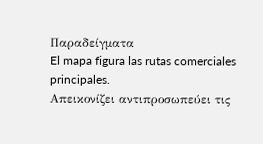Παραδείγματα
El mapa figura las rutas comerciales principales.
Απεικονίζει αντιπροσωπεύει τις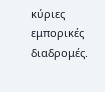κύριες εμπορικές διαδρομές.